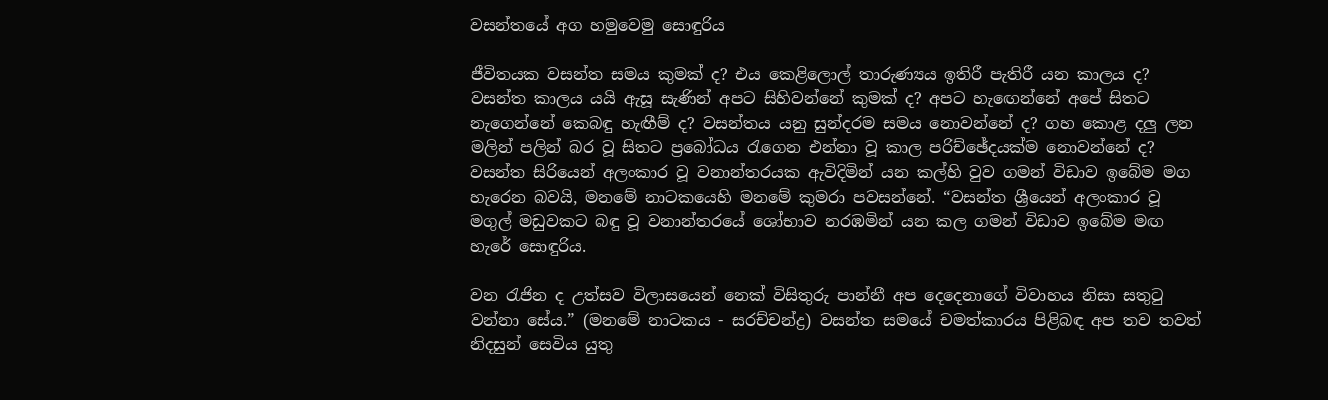වසන්තයේ අග හමුවෙමු සොඳුරිය

ජීවිතයක වසන්ත සමය කුමක් ද? එය කෙළිලොල් තාරුණ්‍යය ඉතිරී පැතිරී යන කාලය ද? වසන්ත කාලය යයි ඇසූ සැණින් අපට සිහිවන්නේ කුමක් ද? අපට හැඟෙන්නේ අපේ සිතට නැගෙන්නේ කෙබඳු හැඟීම් ද? වසන්තය යනු සුන්දරම සමය නොවන්නේ ද? ගහ කොළ දලු ලන මලින් පලින් බර වූ සිතට ප්‍රබෝධය රැගෙන එන්නා වූ කාල පරිච්ඡේදයක්ම නොවන්නේ ද? වසන්ත සිරියෙන් අලංකාර වූ වනාන්තරයක ඇවිදිමින් යන කල්හි වුව ගමන් විඩාව ඉබේම මග හැරෙන බවයි, මනමේ නාටකයෙහි මනමේ කුමරා පවසන්නේ. “වසන්ත ශ්‍රීයෙන් අලංකාර වූ මගුල් මඩුවකට බඳු වූ වනාන්තරයේ ශෝභාව නරඹමින් යන කල ගමන් විඩාව ඉබේම මඟ හැරේ සොඳුරිය.

වන රැජින ද උත්සව විලාසයෙන් නෙක් විසිතුරු පාන්නී අප දෙදෙනාගේ විවාහය නිසා සතුටු වන්නා සේය.” (මනමේ නාටකය - සරච්චන්ද්‍ර) වසන්ත සමයේ චමත්කාරය පිළිබඳ අප තව තවත් නිදසුන් සෙවිය යුතු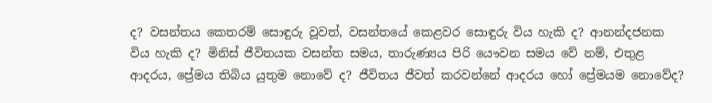ද? වසන්තය කෙතරම් සොඳුරු වූවත්, වසන්තයේ කෙළවර සොඳුරු විය හැකි ද? ආනන්දජනක විය හැකි ද? මිනිස් ජීවිතයක වසන්ත සමය, තාරුණ්‍යය පිරි යෞවන සමය වේ නම්, එතුළ ආදරය, ප්‍රේමය තිබිය යුතුම නොවේ ද? ජීවිතය ජීවත් කරවන්නේ ආදරය හෝ ප්‍රේමයම නොවේද?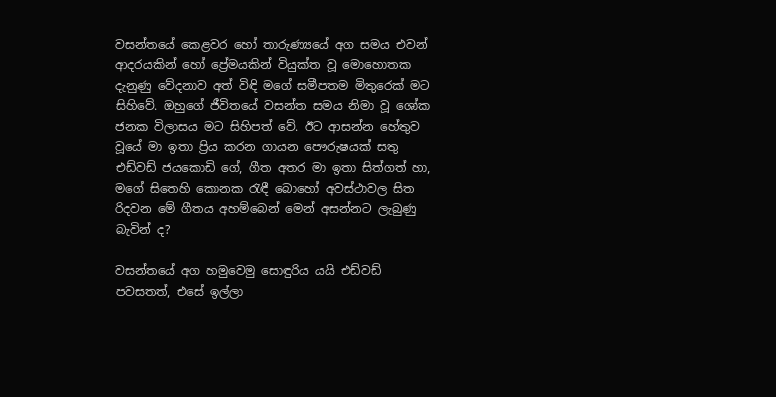වසන්තයේ කෙළවර හෝ තාරුණ්‍යයේ අග සමය එවන් ආදරයකින් හෝ ප්‍රේමයකින් වියුක්ත වූ මොහොතක දැනුණු වේදනාව අත් විඳි මගේ සමීපතම මිතුරෙක් මට සිහිවේ. ඔහුගේ ජීවිතයේ වසන්ත සමය නිමා වූ ශෝක ජනක විලාසය මට සිහිපත් වේ. ඊට ආසන්න හේතුව වූයේ මා ඉතා ප්‍රිය කරන ගායන පෞරුෂයක් සතු එඩ්වඩ් ජයකොඩි ගේ, ගීත අතර මා ඉතා සිත්ගත් හා, මගේ සිතෙහි කොනක රැඳී බොහෝ අවස්ථාවල සිත රිදවන මේ ගීතය අහම්බෙන් මෙන් අසන්නට ලැබුණු බැවින් ද?

වසන්තයේ අග හමුවෙමු සොඳුරිය යයි එඩ්වඩ් පවසතත්, එසේ ඉල්ලා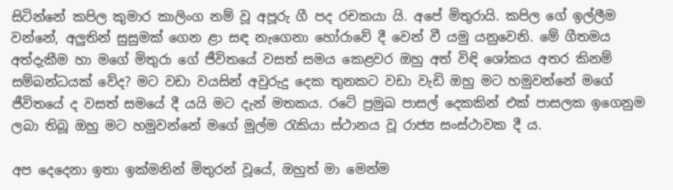සිටින්නේ කපිල කුමාර කාලිංග නම් වූ අපූරු ගී පද රචකයා යි. අපේ මිතුරායි. කපිල ගේ ඉල්ලීම වන්නේ, අලුතින් සුසුමක් ගෙන ළා සඳ නැගෙනා හෝරාවේ දී වෙන් වී යමු යනුවෙනි. මේ ගීතමය අත්දැකීම හා මගේ මිතුරා ගේ ජීවිතයේ වසත් සමය කෙළවර ඔහු අත් විඳි ශෝකය අතර කිනම් සම්බන්ධයක් වේද? මට වඩා වයසින් අවුරුදු දෙක තුනකට වඩා වැඩි ඔහු මට හමුවන්නේ මගේ ජීවිතයේ ද වසත් සමයේ දී යයි මට දැන් මතකය. රටේ ප්‍රමුඛ පාසල් දෙකකින් එක් පාසලක ඉගෙනුම ලබා තිබූ ඔහු මට හමුවන්නේ මගේ මුල්ම රැකියා ස්ථානය වූ රාජ්‍ය සංස්ථාවක දී ය.

අප දෙදෙනා ඉතා ඉක්මනින් මිතුරන් වූයේ, ඔහුත් මා මෙන්ම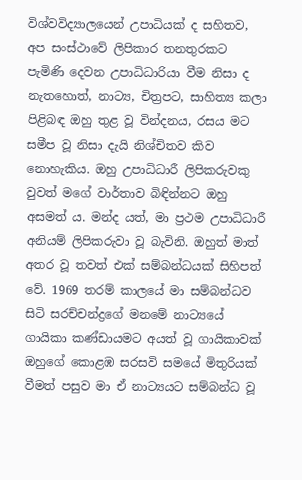විශ්වවිද්‍යාලයෙන් උපාධියක් ද සහිතව, අප සංස්ථාවේ ලිපිකාර තනතුරකට පැමිණි දෙවන උපාධිධාරියා වීම නිසා ද නැතහොත්, නාට්‍ය, චිත්‍රපට, සාහිත්‍ය කලා පිළිබඳ ඔහු තුළ වූ වින්දනය, රසය මට සමීප වූ නිසා දැයි නිශ්චිතව කිව නොහැකිය. ඔහු උපාධිධාරී ලිපිකරුවකු වුවත් මගේ වාර්තාව බිඳින්නට ඔහු අසමත් ය. මන්ද යත්, මා ප්‍රථම උපාධිධාරී අනියම් ලිපිකරුවා වූ බැවිනි. ඔහුත් මාත් අතර වූ තවත් එක් සම්බන්ධයක් සිහිපත් වේ. 1969 තරම් කාලයේ මා සම්බන්ධව සිටි සරච්චන්ද්‍රගේ මනමේ නාට්‍යයේ ගායිකා කණ්ඩායමට අයත් වූ ගායිකාවක් ඔහුගේ කොළඹ සරසවි සමයේ මිතුරියක් වීමත් පසුව මා ඒ නාට්‍යයට සම්බන්ධ වූ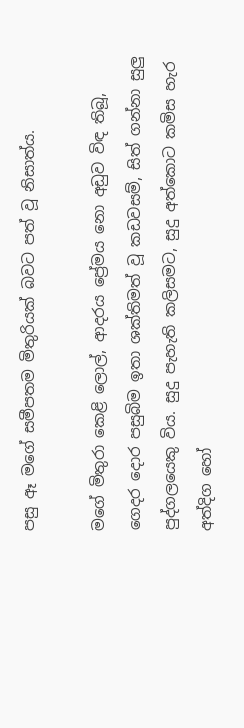පසු ඈ මගේ සමීපතම මිතුරියක් බවට පත් වූ නිසාත්ය.

මගේ මිතුරා කෙළි ලොල්, ආදරය ප්‍රේමය නො අඩුව විඳ තිබූ, ගෙදර දොර පසුබිම ඉතා ශක්තිමත් වූ කඩවසම්, සිත් ගන්නා සුලු පුද්ගලයෙකු විය. සුදු පැහැති කලිසමට, සුදු අත්කොට කමිස හැර අත්දිග හෝ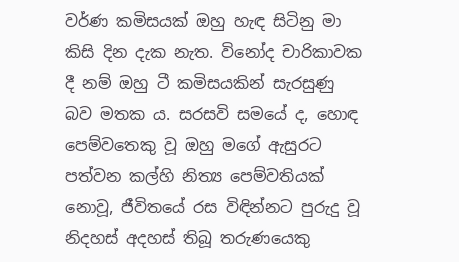වර්ණ කමිසයක් ඔහු හැඳ සිටිනු මා කිසි දින දැක නැත. විනෝද චාරිකාවක දී නම් ඔහු ටී කමිසයකින් සැරසුණු බව මතක ය. සරසවි සමයේ ද, හොඳ පෙම්වතෙකු වූ ඔහු මගේ ඇසුරට පත්වන කල්හි නිත්‍ය පෙම්වතියක් නොවූ, ජීවිතයේ රස විඳින්නට පුරුදු වූ නිදහස් අදහස් තිබූ තරුණයෙකු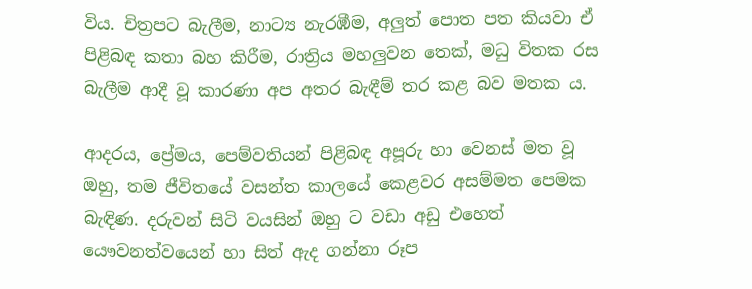විය. චිත්‍රපට බැලීම, නාට්‍ය නැරඹීම, අලුත් පොත පත කියවා ඒ පිළිබඳ කතා බහ කිරීම, රාත්‍රිය මහලුවන තෙක්, මධු විතක රස බැලීම ආදී වූ කාරණා අප අතර බැඳීම් තර කළ බව මතක ය.

ආදරය, ප්‍රේමය, පෙම්වතියන් පිළිබඳ අපූරු හා වෙනස් මත වූ ඔහු, තම ජීවිතයේ වසන්ත කාලයේ කෙළවර අසම්මත පෙමක බැඳිණ. දරුවන් සිටි වයසින් ඔහු ට වඩා අඩු එහෙත් යෞවනත්වයෙන් හා සිත් ඇද ගන්නා රූප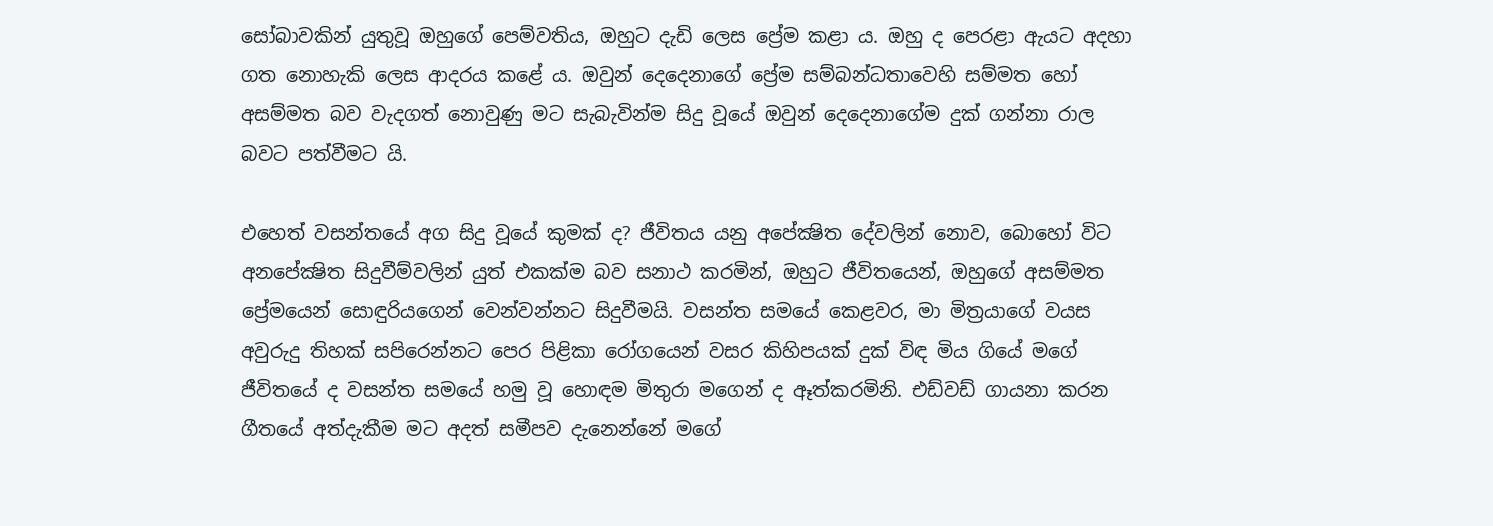සෝබාවකින් යුතුවූ ඔහුගේ පෙම්වතිය, ඔහුට දැඩි ලෙස ප්‍රේම කළා ය. ඔහු ද පෙරළා ඇයට අදහා ගත නොහැකි ලෙස ආදරය කළේ ය. ඔවුන් දෙදෙනාගේ ප්‍රේම සම්බන්ධතාවෙහි සම්මත හෝ අසම්මත බව වැදගත් නොවුණු මට සැබැවින්ම සිදු වූයේ ඔවුන් දෙදෙනාගේම දුක් ගන්නා රාල බවට පත්වීමට යි.

එහෙත් වසන්තයේ අග සිදු වූයේ කුමක් ද? ජීවිතය යනු අපේක්‍ෂිත දේවලින් නොව, බොහෝ විට අනපේක්‍ෂිත සිදුවීම්වලින් යුත් එකක්ම බව සනාථ කරමින්, ඔහුට ජීවිතයෙන්, ඔහුගේ අසම්මත ප්‍රේමයෙන් සොඳුරියගෙන් වෙන්වන්නට සිදුවීමයි. වසන්ත සමයේ කෙළවර, මා මිත්‍රයාගේ වයස අවුරුදු තිහක් සපිරෙන්නට පෙර පිළිකා රෝගයෙන් වසර කිහිපයක් දුක් විඳ මිය ගියේ මගේ ජීවිතයේ ද වසන්ත සමයේ හමු වූ හොඳම මිතුරා මගෙන් ද ඈත්කරමිනි. එඩ්වඩ් ගායනා කරන ගීතයේ අත්දැකීම මට අදත් සමීපව දැනෙන්නේ මගේ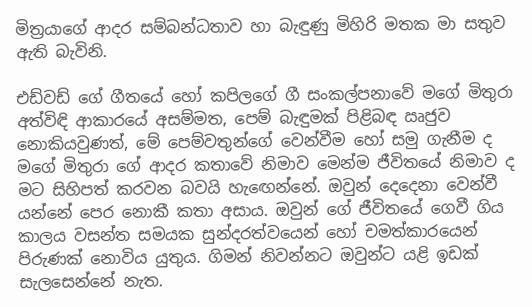මිත්‍රයාගේ ආදර සම්බන්ධතාව හා බැඳුණු මිහිරි මතක මා සතුව ඇති බැවිනි.

එඩ්වඩ් ගේ ගීතයේ හෝ කපිලගේ ගී සංකල්පනාවේ මගේ මිතුරා අත්විඳි ආකාරයේ අසම්මත, පෙම් බැඳුමක් පිළිබඳ ඍජුව නොකියවුණත්, මේ පෙම්වතුන්ගේ වෙන්වීම හෝ සමු ගැනීම ද මගේ මිතුරා ගේ ආදර කතාවේ නිමාව මෙන්ම ජීවිතයේ නිමාව ද මට සිහිපත් කරවන බවයි හැඟෙන්නේ. ඔවුන් දෙදෙනා වෙන්වී යන්නේ පෙර නොකී කතා අසාය. ඔවුන් ගේ ජීවිතයේ ගෙවී ගිය කාලය වසන්ත සමයක සුන්දරත්වයෙන් හෝ චමත්කාරයෙන් පිරුණක් නොවිය යුතුය. ගිමන් නිවන්නට ඔවුන්ට යළි ඉඩක් සැලසෙන්නේ නැත.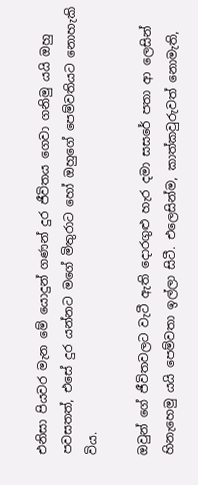එනිසා පියවර මැන මේ යොදුන් ගණන් දුර ජීවිතය ගෙවා ගනිමු යයි ඔහු පවසතත්, එසේ දුර යන්නට මගේ මිතුරාට හෝ ඔහුගේ පෙම්වතියට නොහැකි විය.

ඔවුන් ගේ ජීවිතවලට වැටී ඇති දොරගුළු හැර දමා සසරේ පතා ආ ලෙසින් හිනැහෙමු යයි පෙම්වතා ඉල්ලා සිටී. එලෙසින්ම, කාත්කවුරුවත් නොමැති,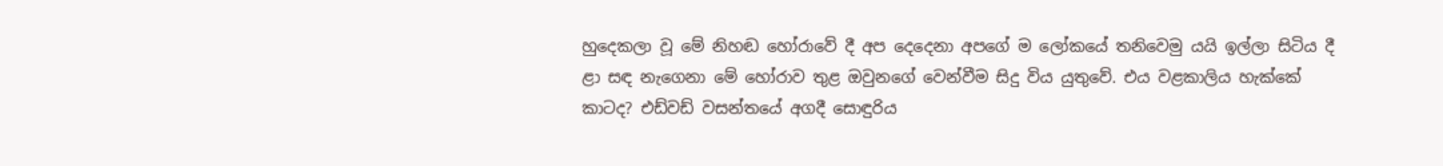හුදෙකලා වූ මේ නිහඬ හෝරාවේ දී අප දෙදෙනා අපගේ ම ලෝකයේ තනිවෙමු යයි ඉල්ලා සිටිය දී ළා සඳ නැගෙනා මේ හෝරාව තුළ ඔවුනගේ වෙන්වීම සිදු විය යුතුවේ. එය වළකාලිය හැක්කේ කාටද? එඩ්වඩ් වසන්තයේ අගදී සොඳුරිය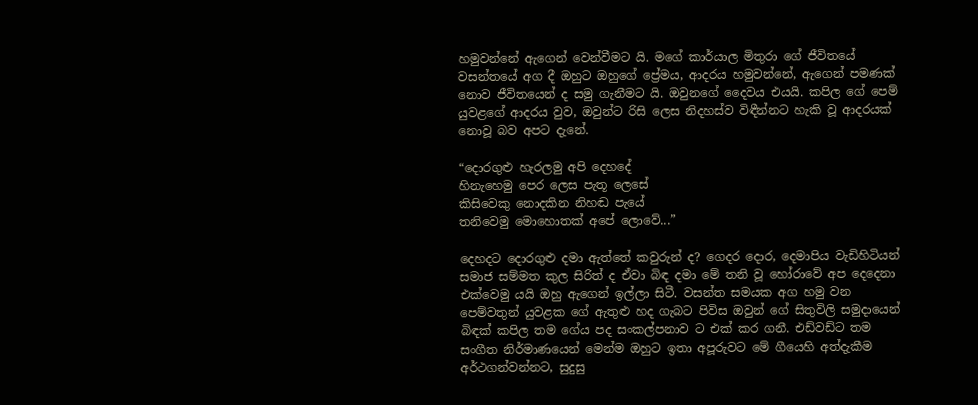හමුවන්නේ ඇගෙන් වෙන්වීමට යි. මගේ කාර්යාල මිතුරා ගේ ජීවිතයේ වසන්තයේ අග දී ඔහුට ඔහුගේ ප්‍රේමය, ආදරය හමුවන්නේ, ඇගෙන් පමණක් නොව ජීවිතයෙන් ද සමු ගැනීමට යි. ඔවුනගේ දෛවය එයයි. කපිල ගේ පෙම් යුවළගේ ආදරය වුව, ඔවුන්ට රිසි ලෙස නිදහස්ව විඳීන්නට හැකි වූ ආදරයක් නොවූ බව අපට දැනේ.

“දොරගුළු හැරලමු අපි දෙහදේ
හිනැහෙමු පෙර ලෙස පැතූ ලෙසේ
කිසිවෙකු නොදකින නිහඬ පැයේ
තනිවෙමු මොහොතක් අපේ ලොවේ...”

දෙහදට දොරගුළු දමා ඇත්තේ කවුරුන් ද? ගෙදර දොර, දෙමාපිය වැඩිහිටියන් සමාජ සම්මත කුල සිරිත් ද ඒවා බිඳ දමා මේ තනි වූ හෝරාවේ අප දෙදෙනා එක්වෙමු යයි ඔහු ඇගෙන් ඉල්ලා සිටී. වසන්ත සමයක අග හමු වන පෙම්වතුන් යුවළක ගේ ඇතුළු හද ගැබට පිවිස ඔවුන් ගේ සිතුවිලි සමුදායෙන් බිඳක් කපිල තම ගේය පද සංකල්පනාව ට එක් කර ගනී. එඩ්වඩ්ට තම සංගීත නිර්මාණයෙන් මෙන්ම ඔහුට ඉතා අපූරුවට මේ ගීයෙහි අත්දැකීම අර්ථගන්වන්නට, සුදුසු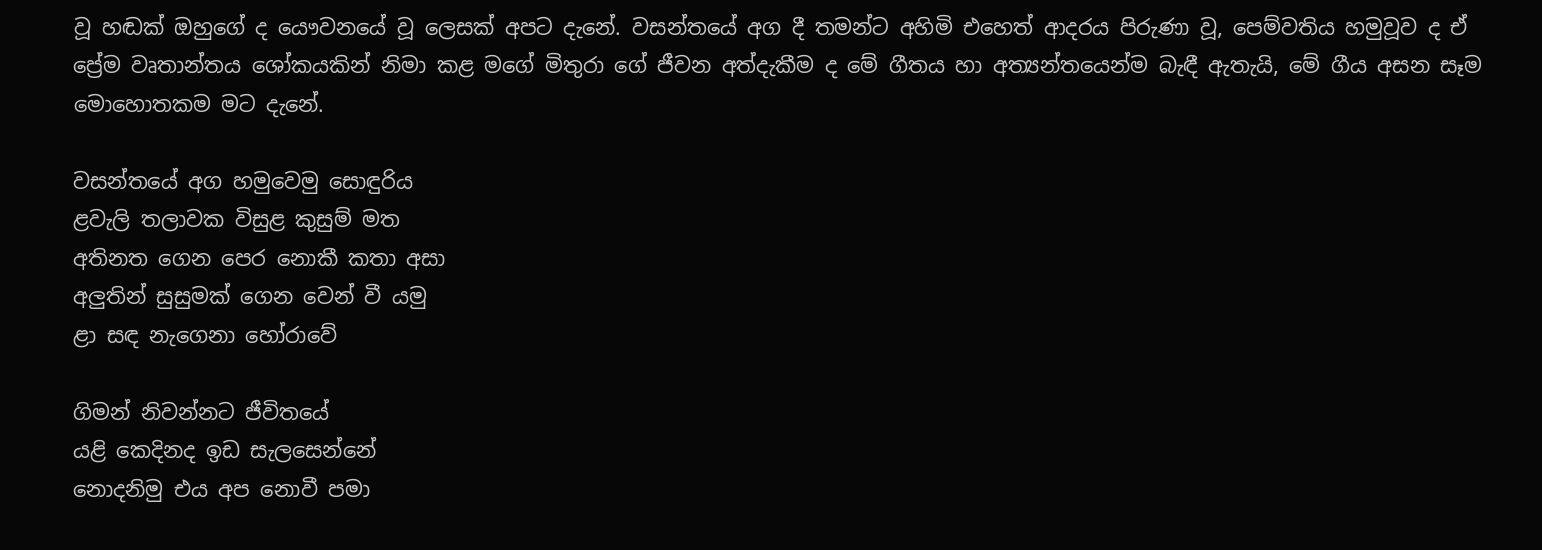වූ හඬක් ඔහුගේ ද යෞවනයේ වූ ලෙසක් අපට දැනේ. වසන්තයේ අග දී තමන්ට අහිමි එහෙත් ආදරය පිරුණා වූ, පෙම්වතිය හමුවූව ද ඒ ප්‍රේම වෘතාන්තය ශෝකයකින් නිමා කළ මගේ මිතුරා ගේ ජීවන අත්දැකීම ද මේ ගීතය හා අත්‍යන්තයෙන්ම බැඳී ඇතැයි, මේ ගීය අසන සෑම මොහොතකම මට දැනේ.

වසන්තයේ අග හමුවෙමු සොඳුරිය
ළවැලි තලාවක විසුළ කුසුම් මත
අතිනත ගෙන පෙර නොකී කතා අසා
අලුතින් සුසුමක් ගෙන වෙන් වී යමු
ළා සඳ නැගෙනා හෝරාවේ

ගිමන් නිවන්නට ජීවිතයේ
යළි කෙදිනද ඉඩ සැලසෙන්නේ
නොදනිමු එය අප නොවී පමා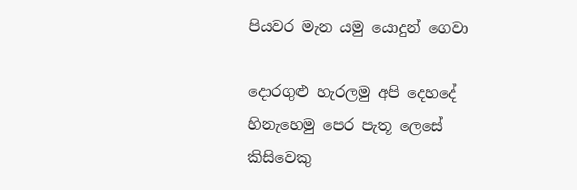පියවර මැන යමු යොදුන් ගෙවා

දොරගුළු හැරලමු අපි දෙහදේ
හිනැහෙමු පෙර පැතූ ලෙසේ
කිසිවෙකු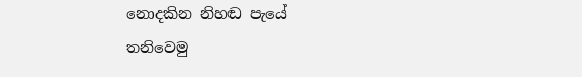නොදකින නිහඬ පැයේ
තනිවෙමු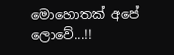මොහොතක් අපේ ලොවේ...!!